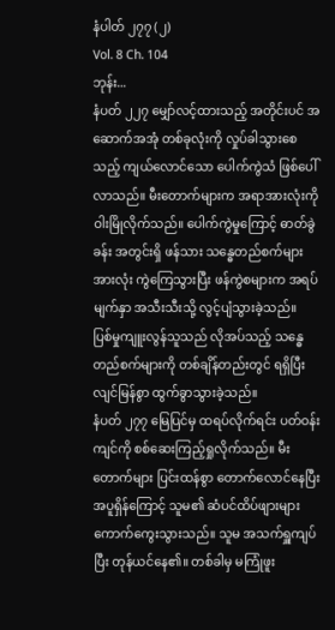နံပါတ် ၂၇၇ (၂)
Vol. 8 Ch. 104
ဘုန်း...
နံပတ် ၂၂၇ မျှော်လင့်ထားသည့် အတိုင်းပင် အဆောက်အအုံ တစ်ခုလုံးကို လှုပ်ခါသွားစေသည့် ကျယ်လောင်သော ပေါက်ကွဲသံ ဖြစ်ပေါ်လာသည်။ မီးတောက်များက အရာအားလုံးကို ဝါးမြိုလိုက်သည်။ ပေါက်ကွဲမှုကြောင့် ဓာတ်ခွဲခန်း အတွင်းရှိ ဖန်သား သန္ဓေတည်စက်များ အားလုံး ကွဲကြေသွားပြီး ဖန်ကွဲစများက အရပ်မျက်နှာ အသီးသီးသို့ လွင့်ပျံသွားခဲ့သည်။
ပြစ်မှုကျူးလွန်သူသည် လိုအပ်သည့် သန္ဓေတည်စက်များကို တစ်ချိန်တည်းတွင် ရရှိပြီး လျင်မြန်စွာ ထွက်ခွာသွားခဲ့သည်။
နံပတ် ၂၇၇ မြေပြင်မှ ထရပ်လိုက်ရင်း ပတ်ဝန်းကျင်ကို စစ်ဆေးကြည့်ရှုလိုက်သည်။ မီးတောက်များ ပြင်းထန်စွာ တောက်လောင်နေပြီး အပူရှိန်ကြောင့် သူမ၏ ဆံပင်ထိပ်ဖျားများ ကောက်ကွေးသွားသည်။ သူမ အသက်ရှူကျပ်ပြီး တုန်ယင်နေ၏။ တစ်ခါမှ မကြုံဖူး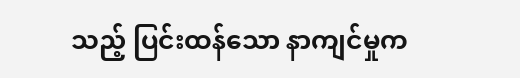သည့် ပြင်းထန်သော နာကျင်မှုက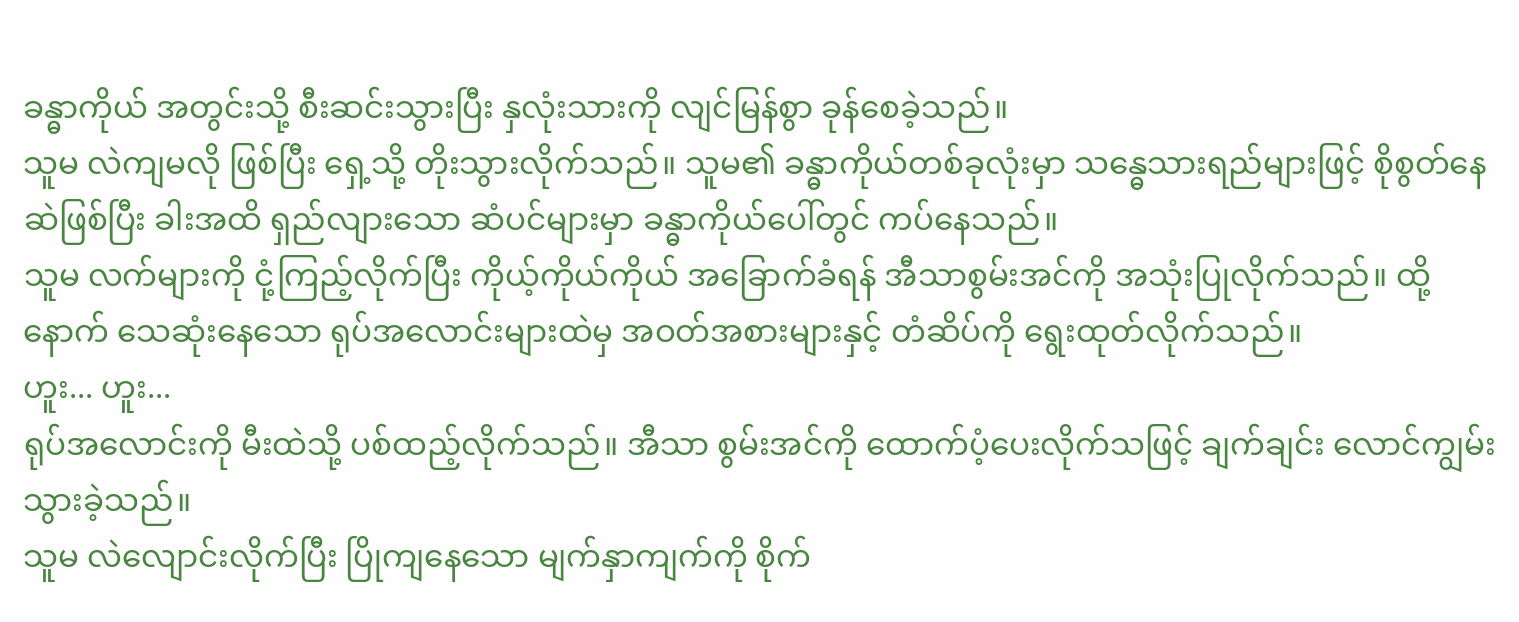ခန္ဓာကိုယ် အတွင်းသို့ စီးဆင်းသွားပြီး နှလုံးသားကို လျင်မြန်စွာ ခုန်စေခဲ့သည်။
သူမ လဲကျမလို ဖြစ်ပြီး ရှေ့သို့ တိုးသွားလိုက်သည်။ သူမ၏ ခန္ဓာကိုယ်တစ်ခုလုံးမှာ သန္ဓေသားရည်များဖြင့် စိုစွတ်နေဆဲဖြစ်ပြီး ခါးအထိ ရှည်လျားသော ဆံပင်များမှာ ခန္ဓာကိုယ်ပေါ်တွင် ကပ်နေသည်။
သူမ လက်များကို ငုံ့ကြည့်လိုက်ပြီး ကိုယ့်ကိုယ်ကိုယ် အခြောက်ခံရန် အီသာစွမ်းအင်ကို အသုံးပြုလိုက်သည်။ ထို့နောက် သေဆုံးနေသော ရုပ်အလောင်းများထဲမှ အဝတ်အစားများနှင့် တံဆိပ်ကို ရွေးထုတ်လိုက်သည်။
ဟူး... ဟူး...
ရုပ်အလောင်းကို မီးထဲသို့ ပစ်ထည့်လိုက်သည်။ အီသာ စွမ်းအင်ကို ထောက်ပံ့ပေးလိုက်သဖြင့် ချက်ချင်း လောင်ကျွမ်းသွားခဲ့သည်။
သူမ လဲလျောင်းလိုက်ပြီး ပြိုကျနေသော မျက်နှာကျက်ကို စိုက်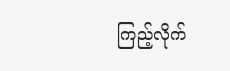ကြည့်လိုက်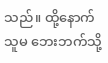သည်။ ထို့နောက် သူမ ဘေးဘက်သို့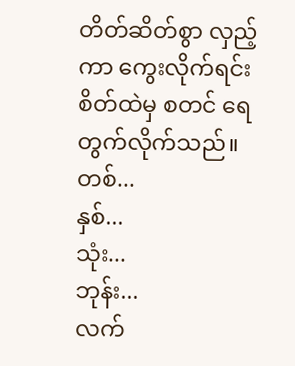တိတ်ဆိတ်စွာ လှည့်ကာ ကွေးလိုက်ရင်း စိတ်ထဲမှ စတင် ရေတွက်လိုက်သည်။
တစ်...
နှစ်...
သုံး...
ဘုန်း...
လက်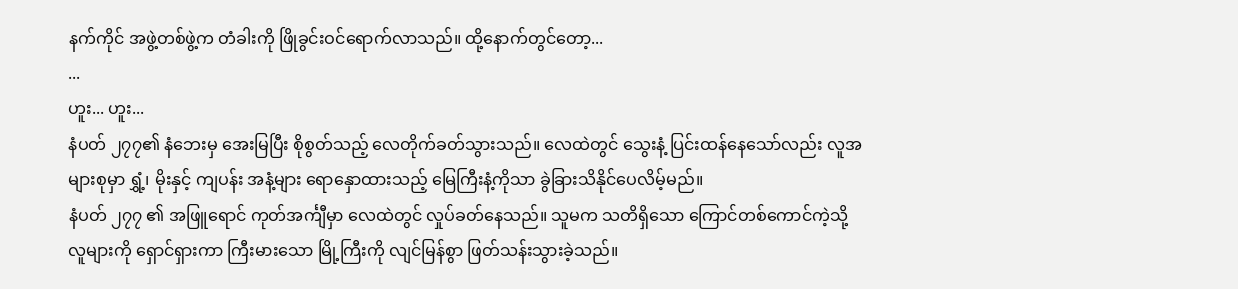နက်ကိုင် အဖွဲ့တစ်ဖွဲ့က တံခါးကို ဖြိုခွင်းဝင်ရောက်လာသည်။ ထို့နောက်တွင်တော့...
...
ဟူး... ဟူး...
နံပတ် ၂၇၇၏ နံဘေးမှ အေးမြပြီး စိုစွတ်သည့် လေတိုက်ခတ်သွားသည်။ လေထဲတွင် သွေးနံ့ ပြင်းထန်နေသော်လည်း လူအများစုမှာ ရွှံ့၊ မိုးနှင့် ကျပန်း အနံ့များ ရောနှောထားသည့် မြေကြီးနံ့ကိုသာ ခွဲခြားသိနိုင်ပေလိမ့်မည်။
နံပတ် ၂၇၇ ၏ အဖြူရောင် ကုတ်အင်္ကျီမှာ လေထဲတွင် လှုပ်ခတ်နေသည်။ သူမက သတိရှိသော ကြောင်တစ်ကောင်ကဲ့သို့ လူများကို ရှောင်ရှားကာ ကြီးမားသော မြို့ကြီးကို လျင်မြန်စွာ ဖြတ်သန်းသွားခဲ့သည်။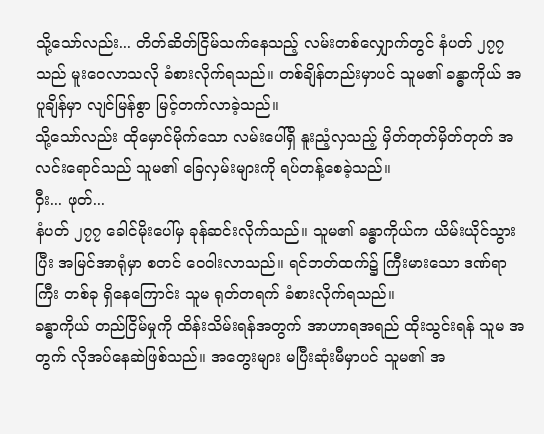သို့သော်လည်း... တိတ်ဆိတ်ငြိမ်သက်နေသည့် လမ်းတစ်လျှောက်တွင် နံပတ် ၂၇၇ သည် မူးဝေလာသလို ခံစားလိုက်ရသည်။ တစ်ချိန်တည်းမှာပင် သူမ၏ ခန္ဓာကိုယ် အပူချိန်မှာ လျင်မြန်စွာ မြင့်တက်လာခဲ့သည်။
သို့သော်လည်း ထိုမှောင်မိုက်သော လမ်းပေါ်ရှိ နူးညံ့လှသည့် မှိတ်တုတ်မှိတ်တုတ် အလင်းရောင်သည် သူမ၏ ခြေလှမ်းများကို ရပ်တန့်စေခဲ့သည်။
ဝှီး... ဖုတ်...
နံပတ် ၂၇၇ ခေါင်မိုးပေါ်မှ ခုန်ဆင်းလိုက်သည်။ သူမ၏ ခန္ဓာကိုယ်က ယိမ်းယိုင်သွားပြီး အမြင်အာရုံမှာ စတင် ဝေဝါးလာသည်။ ရင်ဘတ်ထက်၌ ကြီးမားသော ဒဏ်ရာကြီး တစ်ခု ရှိနေကြောင်း သူမ ရုတ်တရက် ခံစားလိုက်ရသည်။
ခန္ဓာကိုယ် တည်ငြိမ်မှုကို ထိန်းသိမ်းရန်အတွက် အာဟာရအရည် ထိုးသွင်းရန် သူမ အတွက် လိုအပ်နေဆဲဖြစ်သည်။ အတွေးများ မပြီးဆုံးမီမှာပင် သူမ၏ အ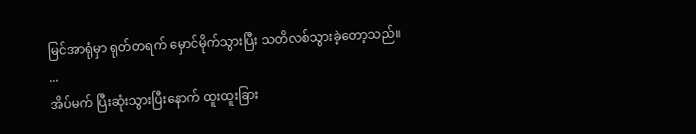မြင်အာရုံမှာ ရုတ်တရက် မှောင်မိုက်သွားပြီး သတိလစ်သွားခဲ့တော့သည်။
...
အိပ်မက် ပြီးဆုံးသွားပြီးနောက် ထူးထူးခြား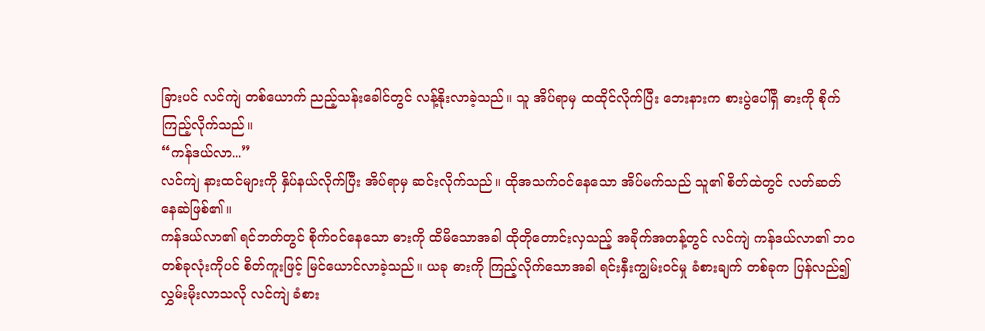ခြားပင် လင်ကျဲ တစ်ယောက် ညည့်သန်းခေါင်တွင် လန့်နိုးလာခဲ့သည်။ သူ အိပ်ရာမှ ထထိုင်လိုက်ပြီး ဘေးနားက စားပွဲပေါ်ရှိ ဓားကို စိုက်ကြည့်လိုက်သည်။
“ကန်ဒယ်လာ...”
လင်ကျဲ နားထင်များကို နှိပ်နယ်လိုက်ပြီး အိပ်ရာမှ ဆင်းလိုက်သည်။ ထိုအသက်ဝင်နေသော အိပ်မက်သည် သူ၏ စိတ်ထဲတွင် လတ်ဆတ်နေဆဲဖြစ်၏။
ကန်ဒယ်လာ၏ ရင်ဘတ်တွင် စိုက်ဝင်နေသော ဓားကို ထိမိသောအခါ ထိုတိုတောင်းလှသည့် အခိုက်အတန့်တွင် လင်ကျဲ ကန်ဒယ်လာ၏ ဘဝ တစ်ခုလုံးကိုပင် စိတ်ကူးဖြင့် မြင်ယောင်လာခဲ့သည်။ ယခု ဓားကို ကြည့်လိုက်သောအခါ ရင်းနှီးကျွမ်းဝင်မှု ခံစားချက် တစ်ခုက ပြန်လည်၍ လွှမ်းမိုးလာသလို လင်ကျဲ ခံစား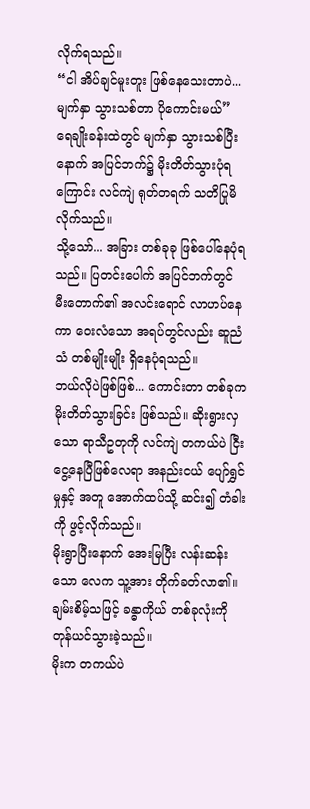လိုက်ရသည်။
“ငါ အိပ်ချင်မူးတူး ဖြစ်နေသေးတာပဲ... မျက်နှာ သွားသစ်တာ ပိုကောင်းမယ်”
ရေချိုးခန်းထဲတွင် မျက်နှာ သွားသစ်ပြီးနောက် အပြင်ဘက်၌ မိုးတိတ်သွားပုံရကြောင်း လင်ကျဲ ရုတ်တရက် သတိပြုမိလိုက်သည်။
သို့သော်... အခြား တစ်ခုခု ဖြစ်ပေါ်နေပုံရသည်။ ပြတင်းပေါက် အပြင်ဘက်တွင် မီးတောက်၏ အလင်းရောင် လာဟပ်နေကာ ဝေးလံသော အရပ်တွင်လည်း ဆူညံသံ တစ်မျိုးမျိုး ရှိနေပုံရသည်။
ဘယ်လိုပဲဖြစ်ဖြစ်... ကောင်းတာ တစ်ခုက မိုးတိတ်သွားခြင်း ဖြစ်သည်။ ဆိုးရွားလှသော ရာသီဥတုကို လင်ကျဲ တကယ်ပဲ ငြီးငွေ့နေပြီဖြစ်လေရာ အနည်းငယ် ပျော်ရွှင်မှုနှင့် အတူ အောက်ထပ်သို့ ဆင်း၍ တံခါးကို ဖွင့်လိုက်သည်။
မိုးရွာပြီးနောက် အေးမြပြီး လန်းဆန်းသော လေက သူ့အား တိုက်ခတ်လာ၏။ ချမ်းစိမ့်သဖြင့် ခန္ဓာကိုယ် တစ်ခုလုံးကို တုန်ယင်သွားခဲ့သည်။
မိုးက တကယ်ပဲ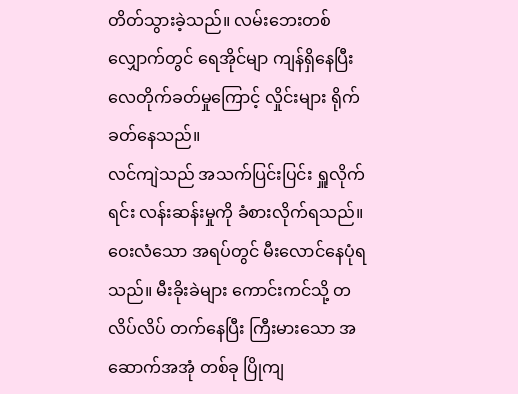တိတ်သွားခဲ့သည်။ လမ်းဘေးတစ်လျှောက်တွင် ရေအိုင်မျာ ကျန်ရှိနေပြီး လေတိုက်ခတ်မှုကြောင့် လှိုင်းများ ရိုက်ခတ်နေသည်။
လင်ကျဲသည် အသက်ပြင်းပြင်း ရှူလိုက်ရင်း လန်းဆန်းမှုကို ခံစားလိုက်ရသည်။ ဝေးလံသော အရပ်တွင် မီးလောင်နေပုံရသည်။ မီးခိုးခဲများ ကောင်းကင်သို့ တလိပ်လိပ် တက်နေပြီး ကြီးမားသော အဆောက်အအုံ တစ်ခု ပြိုကျ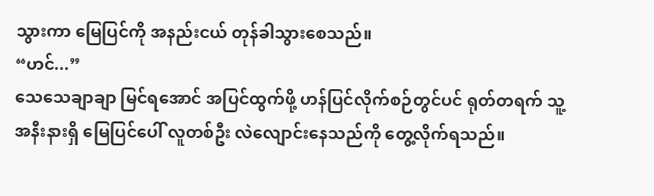သွားကာ မြေပြင်ကို အနည်းငယ် တုန်ခါသွားစေသည်။
“ဟင်...”
သေသေချာချာ မြင်ရအောင် အပြင်ထွက်ဖို့ ဟန်ပြင်လိုက်စဉ်တွင်ပင် ရုတ်တရက် သူ့ အနီးနားရှိ မြေပြင်ပေါ် လူတစ်ဦး လဲလျောင်းနေသည်ကို တွေ့လိုက်ရသည်။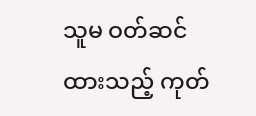သူမ ဝတ်ဆင်ထားသည့် ကုတ်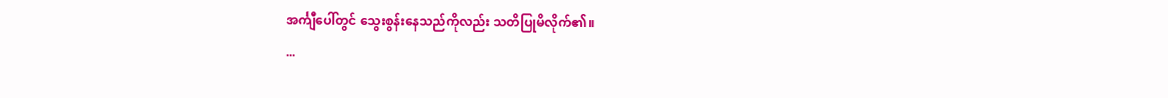အင်္ကျီပေါ်တွင် သွေးစွန်းနေသည်ကိုလည်း သတိပြုမိလိုက်၏။
...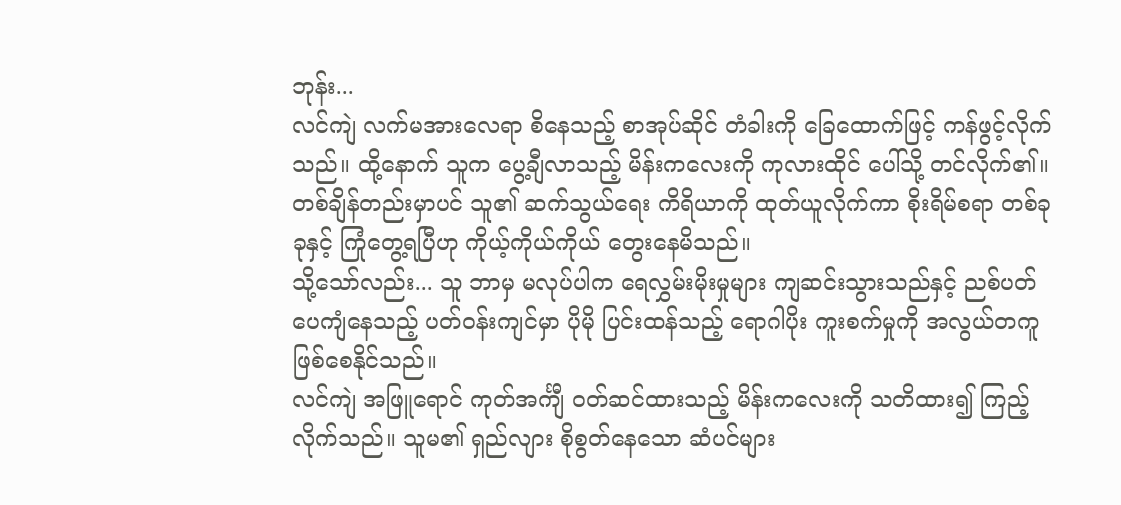ဘုန်း...
လင်ကျဲ လက်မအားလေရာ စိနေသည့် စာအုပ်ဆိုင် တံခါးကို ခြေထောက်ဖြင့် ကန်ဖွင့်လိုက်သည်။ ထို့နောက် သူက ပွေ့ချီလာသည့် မိန်းကလေးကို ကုလားထိုင် ပေါ်သို့ တင်လိုက်၏။ တစ်ချိန်တည်းမှာပင် သူ၏ ဆက်သွယ်ရေး ကိရိယာကို ထုတ်ယူလိုက်ကာ စိုးရိမ်စရာ တစ်ခုခုနှင့် ကြုံတွေ့ရပြီဟု ကိုယ့်ကိုယ်ကိုယ် တွေးနေမိသည်။
သို့သော်လည်း... သူ ဘာမှ မလုပ်ပါက ရေလွှမ်းမိုးမှုများ ကျဆင်းသွားသည်နှင့် ညစ်ပတ်ပေကျံနေသည့် ပတ်ဝန်းကျင်မှာ ပိုမို ပြင်းထန်သည့် ရောဂါပိုး ကူးစက်မှုကို အလွယ်တကူ ဖြစ်စေနိုင်သည်။
လင်ကျဲ အဖြူရောင် ကုတ်အင်္ကျီ ဝတ်ဆင်ထားသည့် မိန်းကလေးကို သတိထား၍ ကြည့်လိုက်သည်။ သူမ၏ ရှည်လျား စိုစွတ်နေသော ဆံပင်များ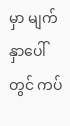မှာ မျက်နှာပေါ်တွင် ကပ်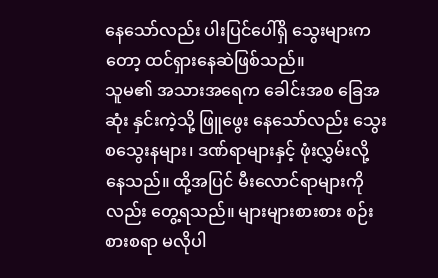နေသော်လည်း ပါးပြင်ပေါ်ရှိ သွေးများကတော့ ထင်ရှားနေဆဲဖြစ်သည်။
သူမ၏ အသားအရေက ခေါင်းအစ ခြေအဆုံး နှင်းကဲ့သို့ ဖြူဖွေး နေသော်လည်း သွေးစသွေးနများ၊ ဒဏ်ရာများနှင့် ဖုံးလွှမ်းလို့ နေသည်။ ထို့အပြင် မီးလောင်ရာများကိုလည်း တွေ့ရသည်။ များများစားစား စဉ်းစားစရာ မလိုပါ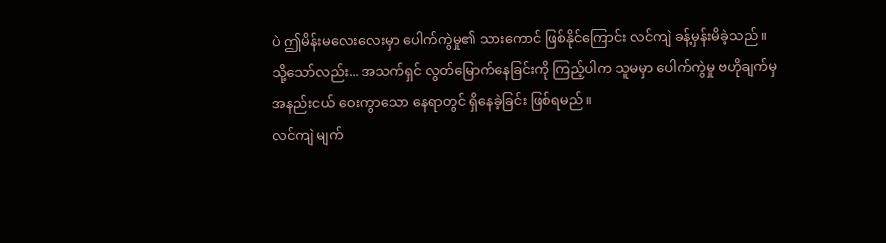ပဲ ဤမိန်းမလေးလေးမှာ ပေါက်ကွဲမှု၏ သားကောင် ဖြစ်နိုင်ကြောင်း လင်ကျဲ ခန့်မှန်းမိခဲ့သည်။
သို့သော်လည်း... အသက်ရှင် လွတ်မြောက်နေခြင်းကို ကြည့်ပါက သူမမှာ ပေါက်ကွဲမှု ဗဟိုချက်မှ အနည်းငယ် ဝေးကွာသော နေရာတွင် ရှိနေခဲ့ခြင်း ဖြစ်ရမည်။
လင်ကျဲ မျက်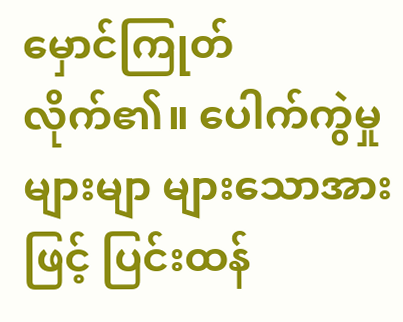မှောင်ကြုတ်လိုက်၏။ ပေါက်ကွဲမှုများမျာ များသောအားဖြင့် ပြင်းထန်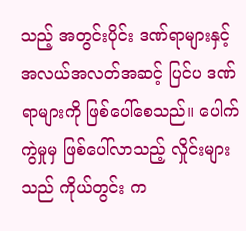သည့် အတွင်းပိုင်း ဒဏ်ရာများနှင့် အလယ်အလတ်အဆင့် ပြင်ပ ဒဏ်ရာများကို ဖြစ်ပေါ်စေသည်။ ပေါက်ကွဲမှုမှ ဖြစ်ပေါ်လာသည့် လှိုင်းများသည် ကိုယ်တွင်း က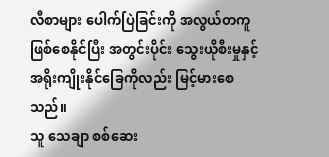လီစာများ ပေါက်ပြဲခြင်းကို အလွယ်တကူ ဖြစ်စေနိုင်ပြီး အတွင်းပိုင်း သွေးယိုစီးမှုနှင့် အရိုးကျိုးနိုင်ခြေကိုလည်း မြင့်မားစေသည်။
သူ သေချာ စစ်ဆေး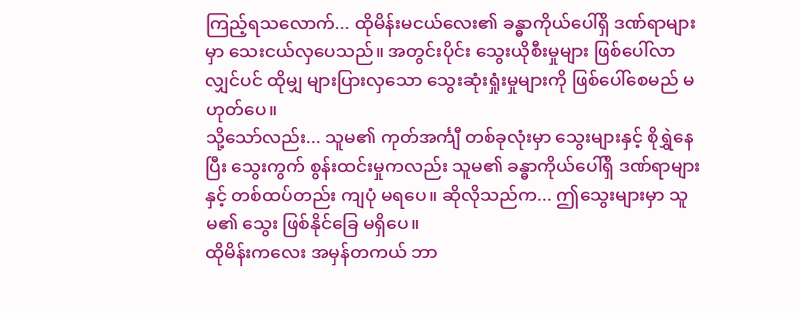ကြည့်ရသလောက်... ထိုမိန်းမငယ်လေး၏ ခန္ဓာကိုယ်ပေါ်ရှိ ဒဏ်ရာများမှာ သေးငယ်လှပေသည်။ အတွင်းပိုင်း သွေးယိုစီးမှုများ ဖြစ်ပေါ်လာလျှင်ပင် ထိုမျှ များပြားလှသော သွေးဆုံးရှုံးမှုများကို ဖြစ်ပေါ်စေမည် မဟုတ်ပေ။
သို့သော်လည်း... သူမ၏ ကုတ်အင်္ကျီ တစ်ခုလုံးမှာ သွေးများနှင့် စိုရွှဲနေပြီး သွေးကွက် စွန်းထင်းမှုကလည်း သူမ၏ ခန္ဓာကိုယ်ပေါ်ရှိ ဒဏ်ရာများနှင့် တစ်ထပ်တည်း ကျပုံ မရပေ။ ဆိုလိုသည်က... ဤသွေးများမှာ သူမ၏ သွေး ဖြစ်နိုင်ခြေ မရှိပေ။
ထိုမိန်းကလေး အမှန်တကယ် ဘာ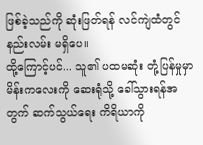ဖြစ်ခဲ့သည်ကို ဆုံးဖြတ်ရန် လင်ကျဲထံတွင် နည်းလမ်း မရှိပေ။
ထို့ကြောင့်ပင်... သူ၏ ပထမဆုံး တုံ့ပြန်မှုမှာ မိန်းကလေးကို ဆေးရုံသို့ ခေါ်သွားရန်အတွက် ဆက်သွယ်ရေး ကိရိယာကို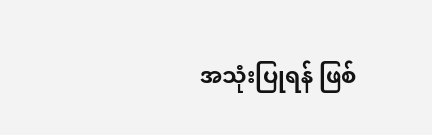အသုံးပြုရန် ဖြစ်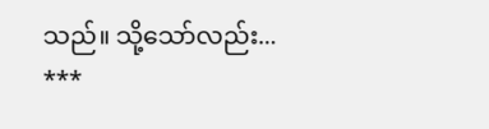သည်။ သို့သော်လည်း...
***